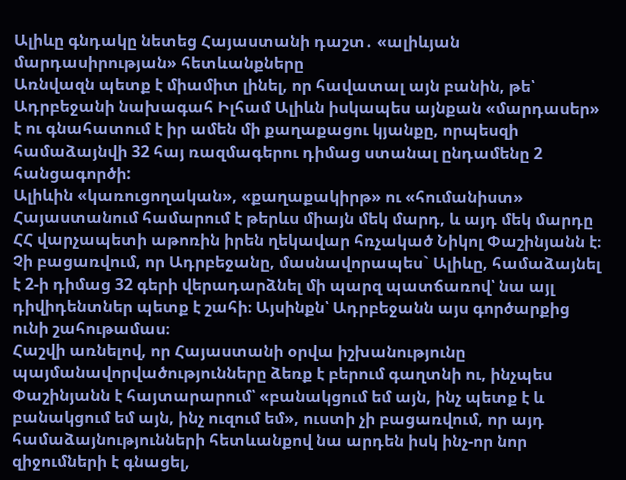Ալիևը գնդակը նետեց Հայաստանի դաշտ․ «ալիևյան մարդասիրության» հետևանքները
Առնվազն պետք է միամիտ լինել, որ հավատալ այն բանին, թե՝ Ադրբեջանի նախագահ Իլհամ Ալիևն իսկապես այնքան «մարդասեր» է ու գնահատում է իր ամեն մի քաղաքացու կյանքը, որպեսզի համաձայնվի 32 հայ ռազմագերու դիմաց ստանալ ընդամենը 2 հանցագործի:
Ալիևին «կառուցողական», «քաղաքակիրթ» ու «հումանիստ» Հայաստանում համարում է թերևս միայն մեկ մարդ, և այդ մեկ մարդը ՀՀ վարչապետի աթոռին իրեն ղեկավար հռչակած Նիկոլ Փաշինյանն է։
Չի բացառվում, որ Ադրբեջանը, մասնավորապես` Ալիևը, համաձայնել է 2-ի դիմաց 32 գերի վերադարձնել մի պարզ պատճառով՝ նա այլ դիվիդենտներ պետք է շահի։ Այսինքն՝ Ադրբեջանն այս գործարքից ունի շահութամաս։
Հաշվի առնելով, որ Հայաստանի օրվա իշխանությունը պայմանավորվածությունները ձեռք է բերում գաղտնի ու, ինչպես Փաշինյանն է հայտարարում՝ «բանակցում եմ այն, ինչ պետք է և բանակցում եմ այն, ինչ ուզում եմ», ուստի չի բացառվում, որ այդ համաձայնությունների հետևանքով նա արդեն իսկ ինչ-որ նոր զիջումների է գնացել,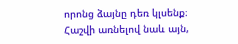որոնց ձայնը դեռ կլսենք։
Հաշվի առնելով նաև այն,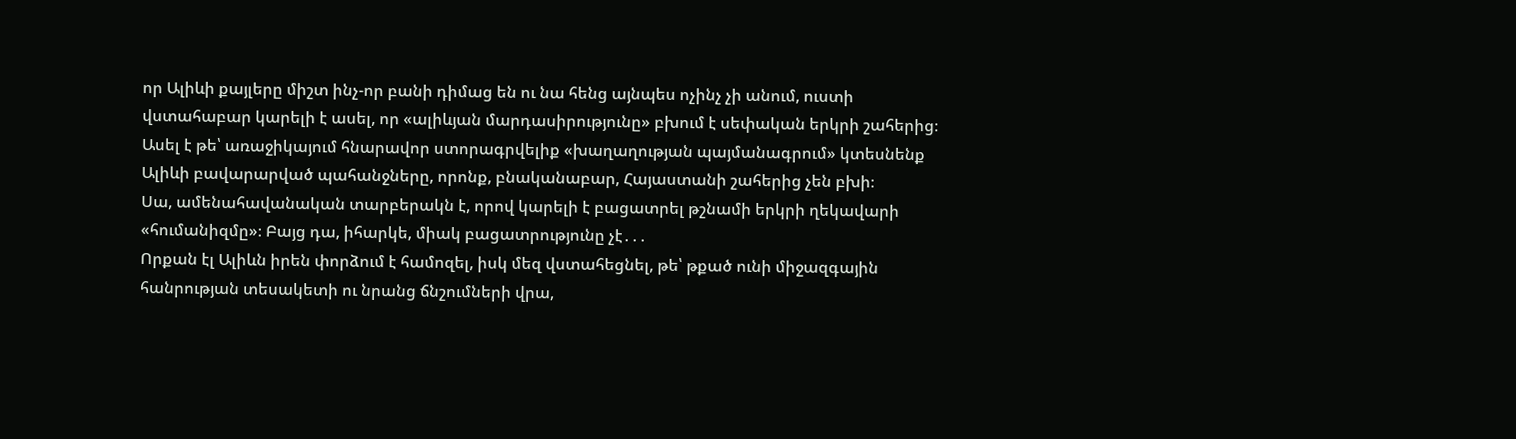որ Ալիևի քայլերը միշտ ինչ-որ բանի դիմաց են ու նա հենց այնպես ոչինչ չի անում, ուստի վստահաբար կարելի է ասել, որ «ալիևյան մարդասիրությունը» բխում է սեփական երկրի շահերից։ Ասել է թե՝ առաջիկայում հնարավոր ստորագրվելիք «խաղաղության պայմանագրում» կտեսնենք Ալիևի բավարարված պահանջները, որոնք, բնականաբար, Հայաստանի շահերից չեն բխի։
Սա, ամենահավանական տարբերակն է, որով կարելի է բացատրել թշնամի երկրի ղեկավարի «հումանիզմը»։ Բայց դա, իհարկե, միակ բացատրությունը չէ․․․
Որքան էլ Ալիևն իրեն փորձում է համոզել, իսկ մեզ վստահեցնել, թե՝ թքած ունի միջազգային հանրության տեսակետի ու նրանց ճնշումների վրա,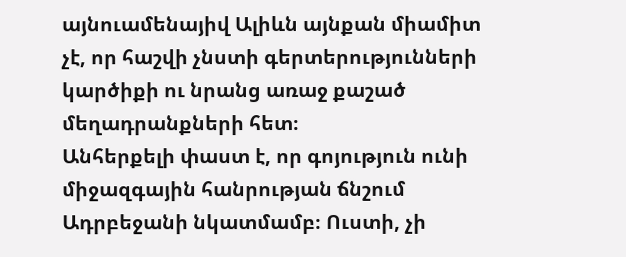այնուամենայիվ Ալիևն այնքան միամիտ չէ, որ հաշվի չնստի գերտերությունների կարծիքի ու նրանց առաջ քաշած մեղադրանքների հետ։
Անհերքելի փաստ է, որ գոյություն ունի միջազգային հանրության ճնշում Ադրբեջանի նկատմամբ։ Ուստի, չի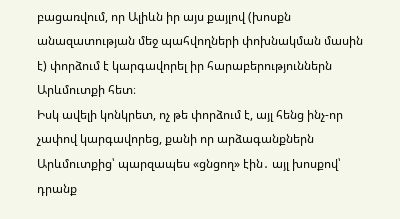բացառվում, որ Ալիևն իր այս քայլով (խոսքն անազատության մեջ պահվողների փոխնակման մասին է) փորձում է կարգավորել իր հարաբերություններն Արևմուտքի հետ։
Իսկ ավելի կոնկրետ, ոչ թե փորձում է, այլ հենց ինչ-որ չափով կարգավորեց, քանի որ արձագանքներն Արևմուտքից՝ պարզապես «ցնցող» էին․ այլ խոսքով՝ դրանք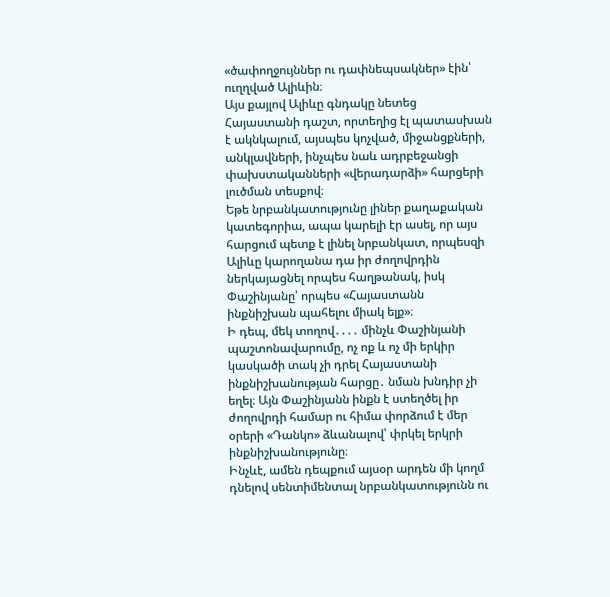«ծափողջույններ ու դափնեպսակներ» էին՝ ուղղված Ալիևին։
Այս քայլով Ալիևը գնդակը նետեց Հայաստանի դաշտ, որտեղից էլ պատասխան է ակնկալում, այսպես կոչված, միջանցքների, անկլավների, ինչպես նաև ադրբեջանցի փախստականների «վերադարձի» հարցերի լուծման տեսքով։
Եթե նրբանկատությունը լիներ քաղաքական կատեգորիա, ապա կարելի էր ասել, որ այս հարցում պետք է լինել նրբանկատ, որպեսզի Ալիևը կարողանա դա իր ժողովրդին ներկայացնել որպես հաղթանակ, իսկ Փաշինյանը՝ որպես «Հայաստանն ինքնիշխան պահելու միակ ելք»։
Ի դեպ, մեկ տողով․․․․ մինչև Փաշինյանի պաշտոնավարումը, ոչ ոք և ոչ մի երկիր կասկածի տակ չի դրել Հայաստանի ինքնիշխանության հարցը․ նման խնդիր չի եղել։ Այն Փաշինյանն ինքն է ստեղծել իր ժողովրդի համար ու հիմա փորձում է մեր օրերի «Դանկո» ձևանալով՝ փրկել երկրի ինքնիշխանությունը։
Ինչևէ, ամեն դեպքում այսօր արդեն մի կողմ դնելով սենտիմենտալ նրբանկատությունն ու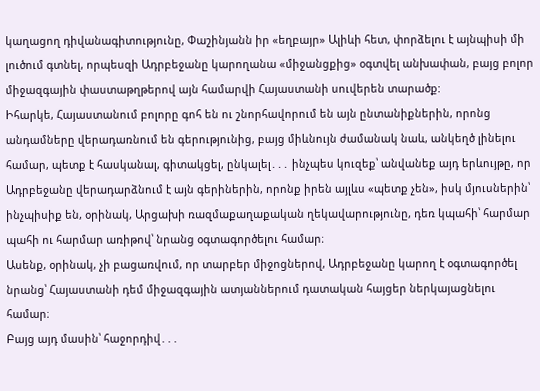կաղացող դիվանագիտությունը, Փաշինյանն իր «եղբայր» Ալիևի հետ, փորձելու է այնպիսի մի լուծում գտնել, որպեսզի Ադրբեջանը կարողանա «միջանցքից» օգտվել անխափան, բայց բոլոր միջազգային փաստաթղթերով այն համարվի Հայաստանի սուվերեն տարածք:
Իհարկե, Հայաստանում բոլորը գոհ են ու շնորհավորում են այն ընտանիքներին, որոնց անդամները վերադառնում են գերությունից, բայց միևնույն ժամանակ նաև, անկեղծ լինելու համար, պետք է հասկանալ, գիտակցել, ընկալել․․․ ինչպես կուզեք՝ անվանեք այդ երևույթը, որ Ադրբեջանը վերադարձնում է այն գերիներին, որոնք իրեն այլևս «պետք չեն», իսկ մյուսներին՝ ինչպիսիք են, օրինակ, Արցախի ռազմաքաղաքական ղեկավարությունը, դեռ կպահի՝ հարմար պահի ու հարմար առիթով՝ նրանց օգտագործելու համար։
Ասենք, օրինակ, չի բացառվում, որ տարբեր միջոցներով, Ադրբեջանը կարող է օգտագործել նրանց՝ Հայաստանի դեմ միջազգային ատյաններում դատական հայցեր ներկայացնելու համար։
Բայց այդ մասին՝ հաջորդիվ․․․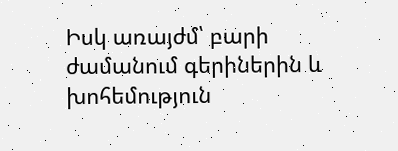Իսկ առայժմ՝ բարի ժամանում գերիներին և խոհեմություն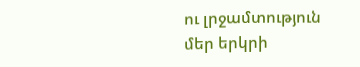ու լրջամտություն մեր երկրի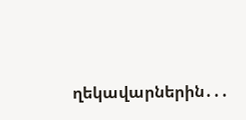ղեկավարներին․․․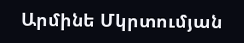Արմինե Մկրտումյան